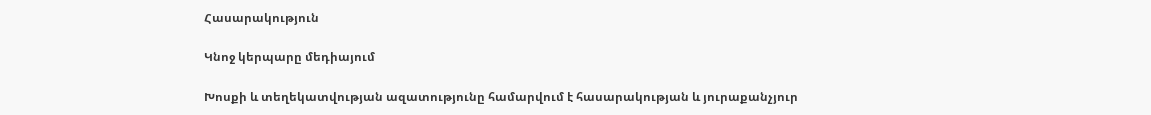Հասարակություն

Կնոջ կերպարը մեդիայում

Խոսքի և տեղեկատվության ազատությունը համարվում է հասարակության և յուրաքանչյուր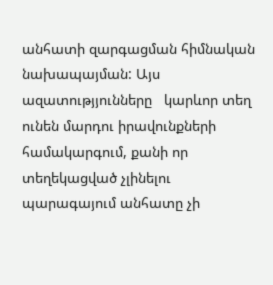անհատի զարգացման հիմնական նախապայման: Այս ազատությյունները   կարևոր տեղ ունեն մարդու իրավունքների համակարգում, քանի որ տեղեկացված չլինելու պարագայում անհատը չի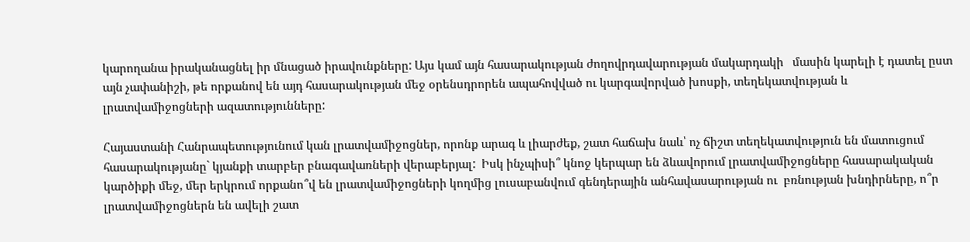կարողանա իրականացնել իր մնացած իրավունքները: Այս կամ այն հասարակության ժողովրդավարության մակարդակի   մասին կարելի է դատել ըստ այն չափանիշի, թե որքանով են այդ հասարակության մեջ օրենսդրորեն ապահովված ու կարգավորված խոսքի, տեղեկատվության և լրատվամիջոցների ազատությունները:

Հայաստանի Հանրապետությունում կան լրատվամիջոցներ, որոնք արագ և լիարժեք, շատ հաճախ նաև՝ ոչ ճիշտ տեղեկատվություն են մատուցում հասարակությանը` կյանքի տարբեր բնագավառների վերաբերյալ:  Իսկ ինչպիսի՞ կնոջ կերպար են ձևավորում լրատվամիջոցները հասարակական կարծիքի մեջ, մեր երկրում որքանո՞վ են լրատվամիջոցների կողմից լուսաբանվում գենդերային անհավասարության ու  բռնության խնդիրները, ո՞ր լրատվամիջոցներն են ավելի շատ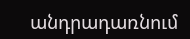անդրադառնում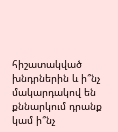հիշատակված խնդրներին և ի՞նչ մակարդակով են քննարկում դրանք կամ ի՞նչ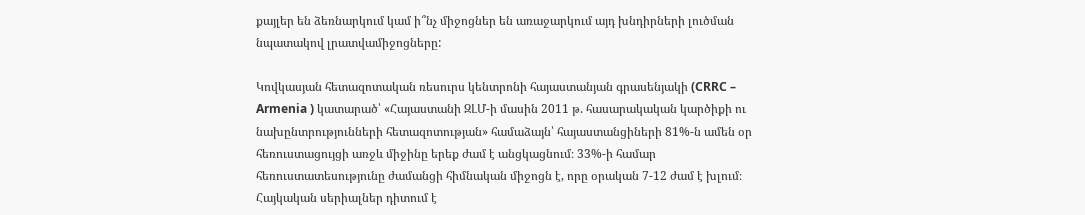քայլեր են ձեռնարկում կամ ի՞նչ միջոցներ են առաջարկում այդ խնդիրների լուծման նպատակով լրատվամիջոցները:

Կովկասյան հետազոտական ռեսուրս կենտրոնի հայաստանյան գրասենյակի (CRRC – Armenia ) կատարած՝ «Հայաստանի ԶԼՄ-ի մասին 2011 թ. հասարակական կարծիքի ու նախընտրությունների հետազոտության» համաձայն՝ հայաստանցիների 81%-ն ամեն օր հեռուստացույցի առջև միջինը երեք ժամ է անցկացնում։ 33%-ի համար հեռուստատեսությունը ժամանցի հիմնական միջոցն է, որը օրական 7-12 ժամ է խլում։ Հայկական սերիալներ դիտում է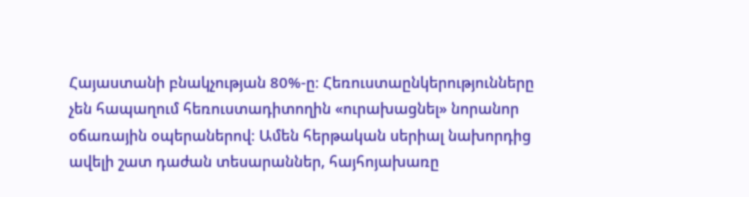Հայաստանի բնակչության 80%-ը։ Հեռուստաընկերությունները չեն հապաղում հեռուստադիտողին «ուրախացնել» նորանոր օճառային օպերաներով։ Ամեն հերթական սերիալ նախորդից ավելի շատ դաժան տեսարաններ, հայհոյախառը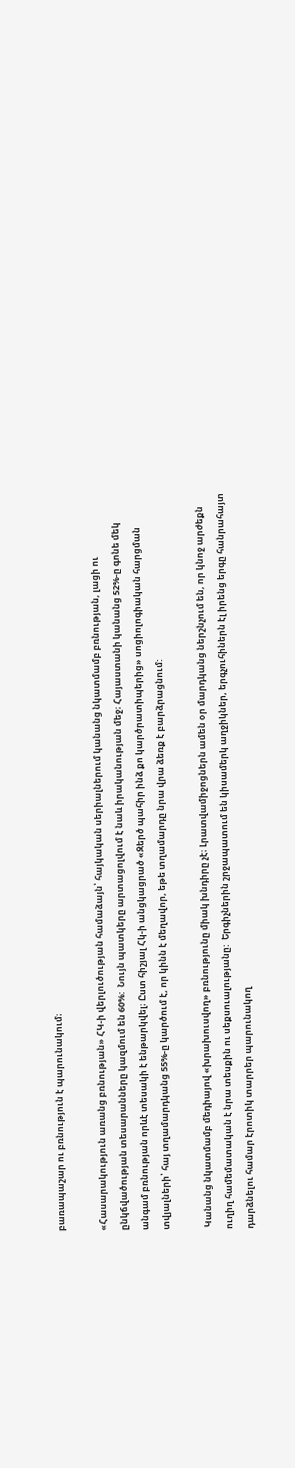բառապաշար ու բռնություն է պարունակում։

«Հասարակություն առանց բռնության» ՀԿ-ի վերլուծության համաձայն՝ հայկական սերիալներում կանանց նկատմամբ բռնության, լացի ու ընկճվածության տեսարանները կազմում են 60%:  Նույն պատկերը արտացոլվում է նաև իրականության մեջ։ Հայաստանի կանանց 52%-ը գոնե մեկ անգամ բռնության որևէ տեսակի է ենթարկվել։ Ըստ հիշյալ Հկ-ի անցկացրած «Զերծ պահիր ինձ քո կարծրատիպերից» սոցիոլոգիական հարցման տվյալների՝ հայ տղամարդկանց 55%-ը կարծում է, որ կինն է մեղավոր, եթե տղամարդը նրա վրա ձեռք է բարձրացնում:

 Կանանց նկատմամբ մեդիայով «խրախուսվող» բռնությունը միակ խնդիրը չէ։ Լրատվամիջոցներն ամեն օր մարդկանց ներշնչում են, որ կնոջ արժեքն ուղիղ համեմատական է նրա տեսքին ու սեքսուալությանը:  Երգիչներին շրջապատում են կիսամերկ աղջիկներ, երգչուհիներն էլ իրենց երգը հանրահայտ դարձնելու համար էրոտիկ տարրեր պարունակող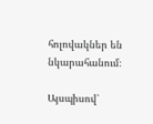հոլովակներ են նկարահանում։

Այսպիսով՝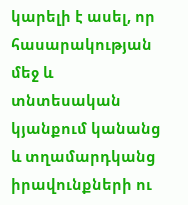կարելի է ասել, որ հասարակության մեջ և տնտեսական կյանքում կանանց և տղամարդկանց իրավունքների ու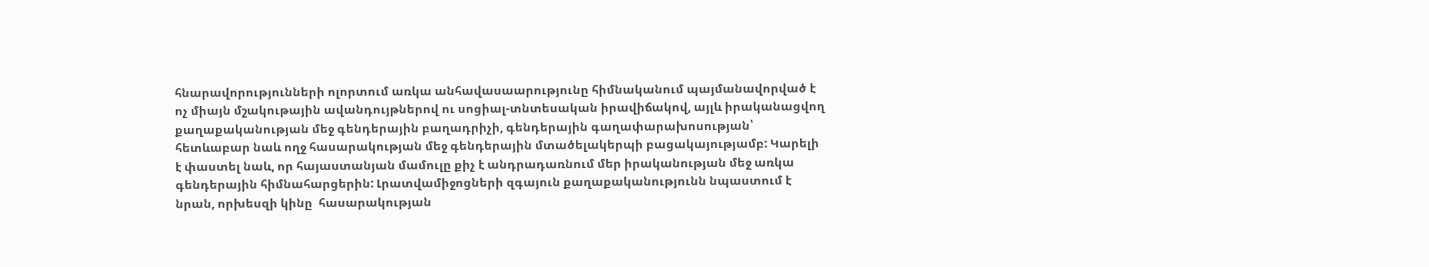հնարավորությունների ոլորտում առկա անհավասաարությունը հիմնականում պայմանավորված է ոչ միայն մշակութային ավանդույթներով ու սոցիալ-տնտեսական իրավիճակով, այլև իրականացվող քաղաքականության մեջ գենդերային բաղադրիչի, գենդերային գաղափարախոսության՝ հետևաբար նաև ողջ հասարակության մեջ գենդերային մտածելակերպի բացակայությամբ: Կարելի է փաստել նաև, որ հայաստանյան մամուլը քիչ է անդրադառնում մեր իրականության մեջ առկա գենդերային հիմնահարցերին: Լրատվամիջոցների զգայուն քաղաքականությունն նպաստում է նրան, որխեսզի կինը  հասարակության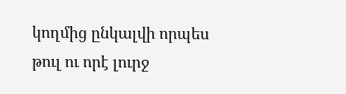կողմից ընկալվի որպես թուլ ու որէ լուրջ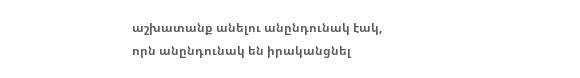աշխատանք անելու անընդունակ էակ, որն անընդունակ են իրականցնել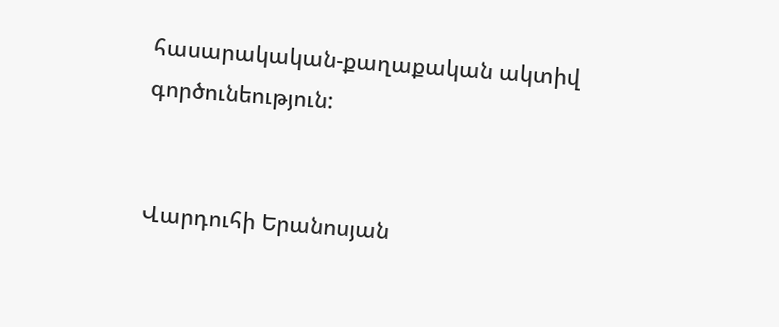հասարակական-քաղաքական ակտիվ գործունեություն:


Վարդուհի Երանոսյան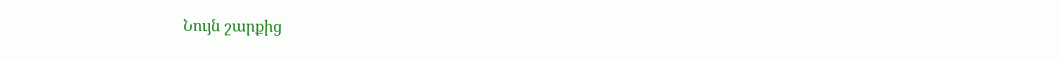Նույն շարքից